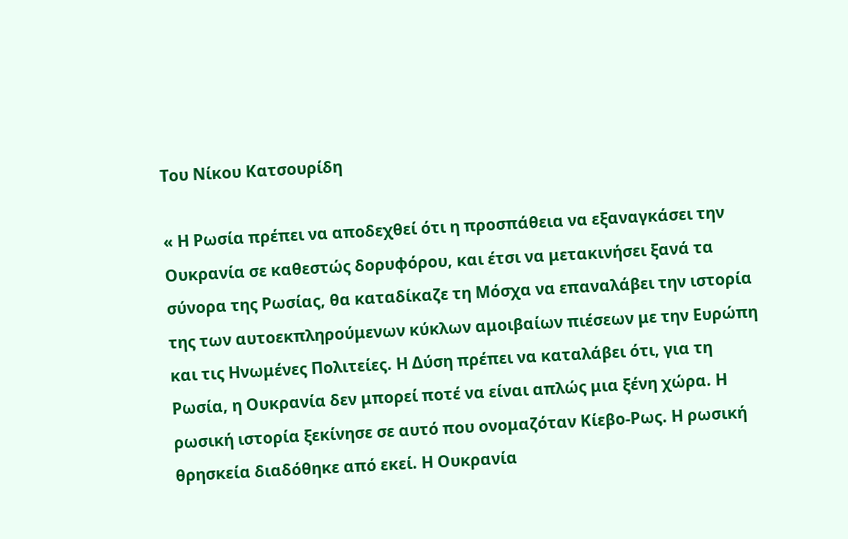Του Νίκου Κατσουρίδη

« Η Ρωσία πρέπει να αποδεχθεί ότι η προσπάθεια να εξαναγκάσει την Ουκρανία σε καθεστώς δορυφόρου, και έτσι να μετακινήσει ξανά τα σύνορα της Ρωσίας, θα καταδίκαζε τη Μόσχα να επαναλάβει την ιστορία της των αυτοεκπληρούμενων κύκλων αμοιβαίων πιέσεων με την Ευρώπη και τις Ηνωμένες Πολιτείες. Η Δύση πρέπει να καταλάβει ότι, για τη Ρωσία, η Ουκρανία δεν μπορεί ποτέ να είναι απλώς μια ξένη χώρα. Η ρωσική ιστορία ξεκίνησε σε αυτό που ονομαζόταν Κίεβο-Ρως. Η ρωσική θρησκεία διαδόθηκε από εκεί. Η Ουκρανία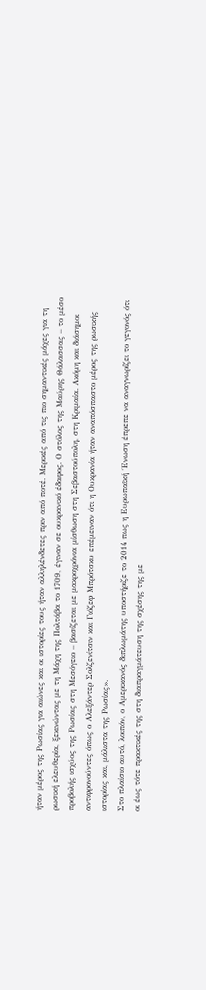ήταν μέρος της Ρωσίας για αιώνες και οι ιστορίες τους ήταν αλληλένδετες πριν από ποτέ. Μερικές από τις πιο σημαντικές μάχες για τη ρωσική ελευθερία, ξεκινώντας με τη Μάχη της Πολτάβα το 1709, έγιναν σε ουκρανικό έδαφος. Ο στόλος της Μαύρης Θάλασσας – το μέσο προβολής ισχύος της Ρωσίας στη Μεσόγειο – βασίζεται με μακροχρόνια μίσθωση στη Σεβαστούπολη, στη Κριμαία. Ακόμη και διάσημοι αντιφρονούντες όπως ο Αλεξάντερ Σολζενίτσιν και Γιόζεφ Μπρότσκυ επέμειναν ότι η Ουκρανία ήταν αναπόσπαστο μέρος της ρωσικής ιστορίας και, μάλιστα της Ρωσίας».
Στο πλαίσιο αυτό, λοιπόν, ο Αμερικανός διπλωμάτης υποστήριζε το 2014 πως η Ευρωπαϊκή ΄Ενωση έπρεπε να αναγνωρίζει το γεγονός ότι οι έως τότε πρακτικές της στη διαπραγμάτευση της σχέσης της με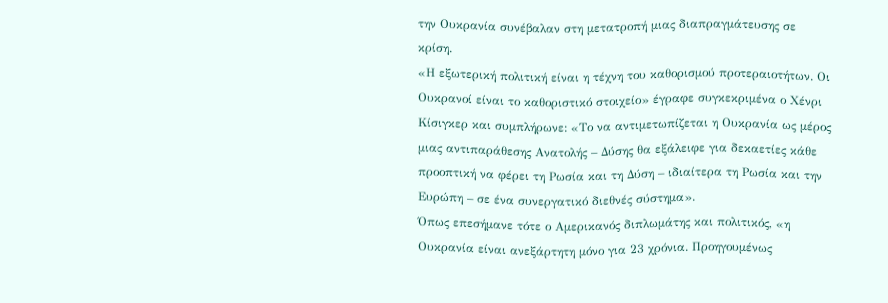την Ουκρανία συνέβαλαν στη μετατροπή μιας διαπραγμάτευσης σε κρίση.
«Η εξωτερική πολιτική είναι η τέχνη του καθορισμού προτεραιοτήτων. Οι Ουκρανοί είναι το καθοριστικό στοιχείο» έγραφε συγκεκριμένα ο Χένρι Κίσιγκερ και συμπλήρωνε: «Το να αντιμετωπίζεται η Ουκρανία ως μέρος μιας αντιπαράθεσης Ανατολής – Δύσης θα εξάλειφε για δεκαετίες κάθε προοπτική να φέρει τη Ρωσία και τη Δύση – ιδιαίτερα τη Ρωσία και την Ευρώπη – σε ένα συνεργατικό διεθνές σύστημα».
Όπως επεσήμανε τότε ο Αμερικανός διπλωμάτης και πολιτικός, «η Ουκρανία είναι ανεξάρτητη μόνο για 23 χρόνια. Προηγουμένως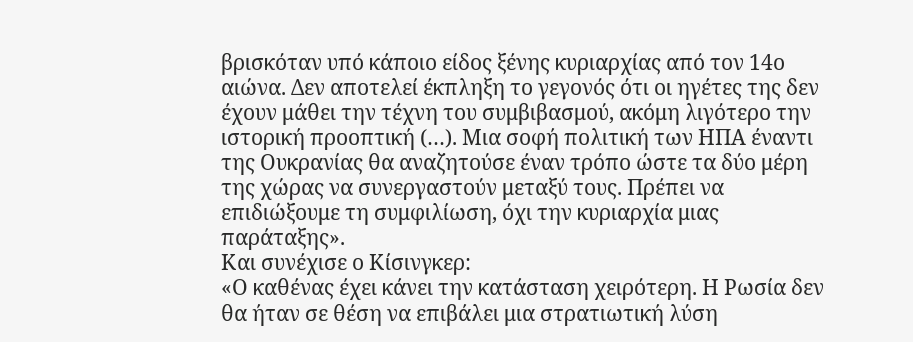βρισκόταν υπό κάποιο είδος ξένης κυριαρχίας από τον 14ο αιώνα. Δεν αποτελεί έκπληξη το γεγονός ότι οι ηγέτες της δεν έχουν μάθει την τέχνη του συμβιβασμού, ακόμη λιγότερο την ιστορική προοπτική (…). Μια σοφή πολιτική των ΗΠΑ έναντι της Ουκρανίας θα αναζητούσε έναν τρόπο ώστε τα δύο μέρη της χώρας να συνεργαστούν μεταξύ τους. Πρέπει να επιδιώξουμε τη συμφιλίωση, όχι την κυριαρχία μιας παράταξης».
Και συνέχισε ο Κίσινγκερ:
«Ο καθένας έχει κάνει την κατάσταση χειρότερη. Η Ρωσία δεν θα ήταν σε θέση να επιβάλει μια στρατιωτική λύση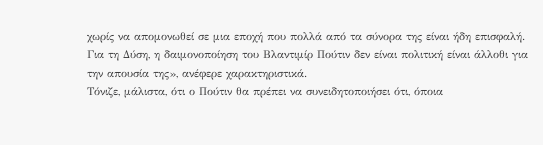χωρίς να απομονωθεί σε μια εποχή που πολλά από τα σύνορα της είναι ήδη επισφαλή. Για τη Δύση, η δαιμονοποίηση του Βλαντιμίρ Πούτιν δεν είναι πολιτική είναι άλλοθι για την απουσία της», ανέφερε χαρακτηριστικά.
Τόνιζε, μάλιστα, ότι ο Πούτιν θα πρέπει να συνειδητοποιήσει ότι, όποια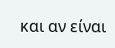και αν είναι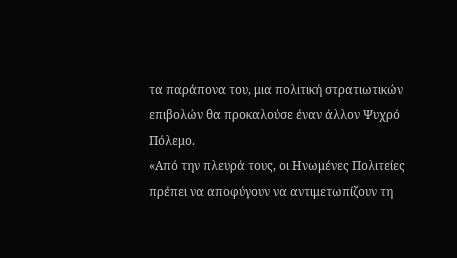τα παράπονα του, μια πολιτική στρατιωτικών επιβολών θα προκαλούσε έναν άλλον Ψυχρό Πόλεμο.
«Από την πλευρά τους, οι Ηνωμένες Πολιτείες πρέπει να αποφύγουν να αντιμετωπίζουν τη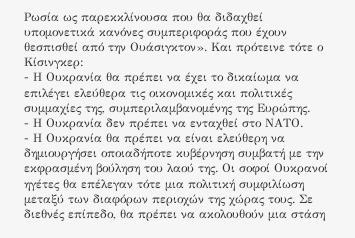Ρωσία ως παρεκκλίνουσα που θα διδαχθεί υπομονετικά κανόνες συμπεριφοράς που έχουν θεσπισθεί από την Ουάσιγκτον». Και πρότεινε τότε ο Κίσινγκερ:
- Η Ουκρανία θα πρέπει να έχει το δικαίωμα να επιλέγει ελεύθερα τις οικονομικές και πολιτικές συμμαχίες της, συμπεριλαμβανομένης της Ευρώπης.
- Η Ουκρανία δεν πρέπει να ενταχθεί στο ΝΑΤΟ.
- Η Ουκρανία θα πρέπει να είναι ελεύθερη να δημιουργήσει οποιαδήποτε κυβέρνηση συμβατή με την εκφρασμένη βούληση του λαού της. Οι σοφοί Ουκρανοί ηγέτες θα επέλεγαν τότε μια πολιτική συμφιλίωση μεταξύ των διαφόρων περιοχών της χώρας τους. Σε διεθνές επίπεδο, θα πρέπει να ακολουθούν μια στάση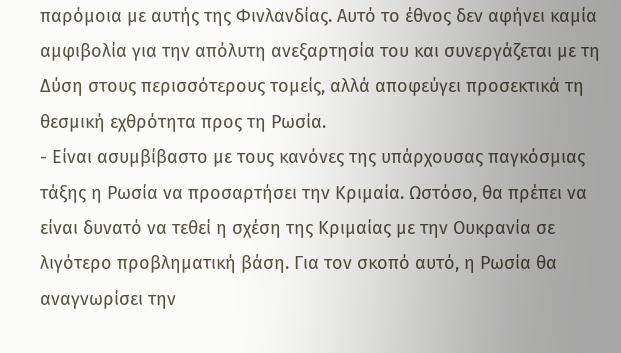παρόμοια με αυτής της Φινλανδίας. Αυτό το έθνος δεν αφήνει καμία αμφιβολία για την απόλυτη ανεξαρτησία του και συνεργάζεται με τη Δύση στους περισσότερους τομείς, αλλά αποφεύγει προσεκτικά τη θεσμική εχθρότητα προς τη Ρωσία.
- Είναι ασυμβίβαστο με τους κανόνες της υπάρχουσας παγκόσμιας τάξης η Ρωσία να προσαρτήσει την Κριμαία. Ωστόσο, θα πρέπει να είναι δυνατό να τεθεί η σχέση της Κριμαίας με την Ουκρανία σε λιγότερο προβληματική βάση. Για τον σκοπό αυτό, η Ρωσία θα αναγνωρίσει την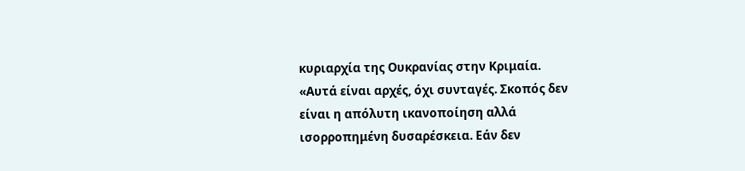κυριαρχία της Ουκρανίας στην Κριμαία.
«Αυτά είναι αρχές, όχι συνταγές. Σκοπός δεν είναι η απόλυτη ικανοποίηση αλλά ισορροπημένη δυσαρέσκεια. Εάν δεν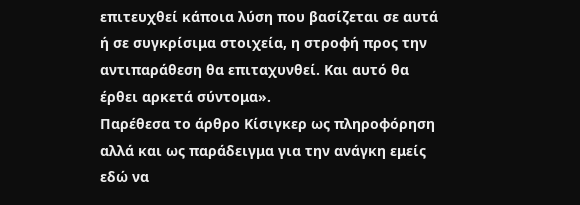επιτευχθεί κάποια λύση που βασίζεται σε αυτά ή σε συγκρίσιμα στοιχεία, η στροφή προς την αντιπαράθεση θα επιταχυνθεί. Και αυτό θα έρθει αρκετά σύντομα».
Παρέθεσα το άρθρο Κίσιγκερ ως πληροφόρηση αλλά και ως παράδειγμα για την ανάγκη εμείς εδώ να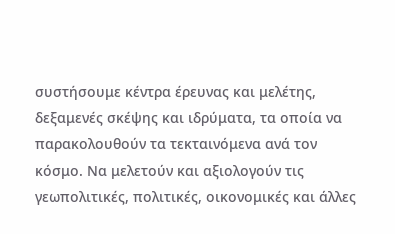συστήσουμε κέντρα έρευνας και μελέτης, δεξαμενές σκέψης και ιδρύματα, τα οποία να παρακολουθούν τα τεκταινόμενα ανά τον κόσμο. Να μελετούν και αξιολογούν τις γεωπολιτικές, πολιτικές, οικονομικές και άλλες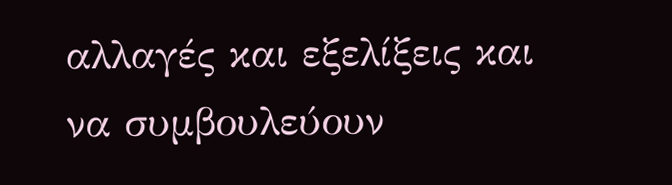αλλαγές και εξελίξεις και να συμβουλεύουν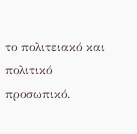το πολιτειακό και πολιτικό προσωπικό.